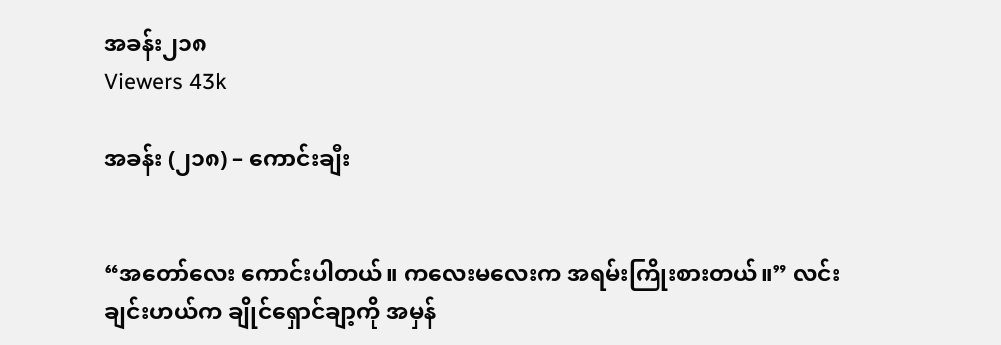အခန်း၂၁၈
Viewers 43k

အခန်း (၂၁၈) – ကောင်းချီး


“အတော်လေး ကောင်းပါတယ်။ ကလေးမလေးက အရမ်းကြိုးစားတယ်။” လင်းချင်းဟယ်က ချိုင်ရှောင်ချာ့ကို အမှန်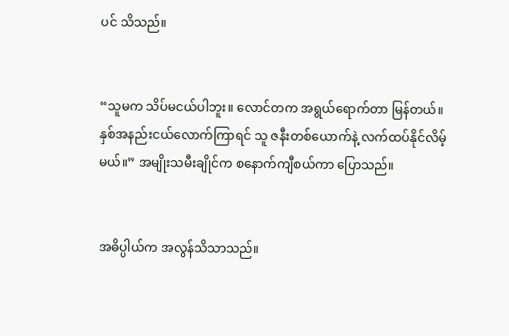ပင် သိသည်။


“သူမက သိပ်မငယ်ပါဘူး။ လောင်တက အရွယ်ရောက်တာ မြန်တယ်။ နှစ်အနည်းငယ်လောက်ကြာရင် သူ ဇနီးတစ်ယောက်နဲ့ လက်ထပ်နိုင်လိမ့်မယ်။” အမျိုးသမီးချိုင်က စနောက်ကျီစယ်ကာ ပြောသည်။


အဓိပ္ပါယ်က အလွန်သိသာသည်။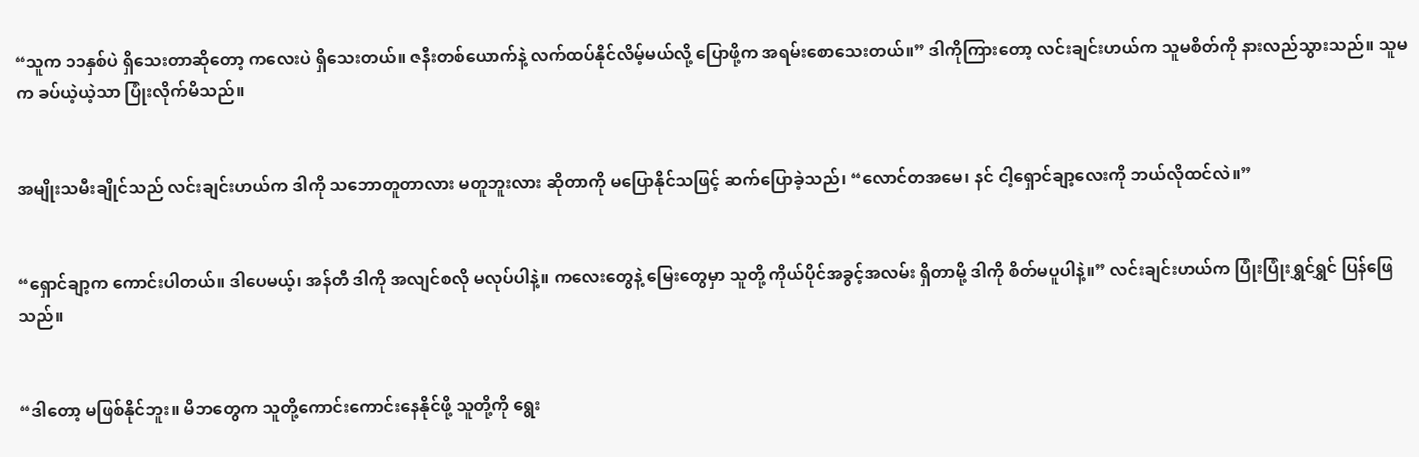“သူက ၁၁နှစ်ပဲ ရှိသေးတာဆိုတော့ ကလေးပဲ ရှိသေးတယ်။ ဇနီးတစ်ယောက်နဲ့ လက်ထပ်နိုင်လိမ့်မယ်လို့ ပြောဖို့က အရမ်းစောသေးတယ်။” ဒါကိုကြားတော့ လင်းချင်းဟယ်က သူမစိတ်ကို နားလည်သွားသည်။ သူမက ခပ်ယဲ့ယဲ့သာ ပြုံးလိုက်မိသည်။


အမျိုးသမီးချိုင်သည် လင်းချင်းဟယ်က ဒါကို သဘောတူတာလား မတူဘူးလား ဆိုတာကို မပြောနိုင်သဖြင့် ဆက်ပြောခဲ့သည်၊ “လောင်တအမေ၊ နင် ငါ့ရှောင်ချာ့လေးကို ဘယ်လိုထင်လဲ။”


“ရှောင်ချာ့က ကောင်းပါတယ်။ ဒါပေမယ့်၊ အန်တီ ဒါကို အလျင်စလို မလုပ်ပါနဲ့။ ကလေးတွေနဲ့ မြေးတွေမှာ သူတို့ ကိုယ်ပိုင်အခွင့်အလမ်း ရှိတာမို့ ဒါကို စိတ်မပူပါနဲ့။” လင်းချင်းဟယ်က ပြုံးပြုံးရွှင်ရွှင် ပြန်ဖြေသည်။


“ဒါ‌တော့ မဖြစ်နိုင်ဘူး။ မိဘတွေက သူတို့ကောင်းကောင်းနေနိုင်ဖို့ သူတို့ကို ရွေး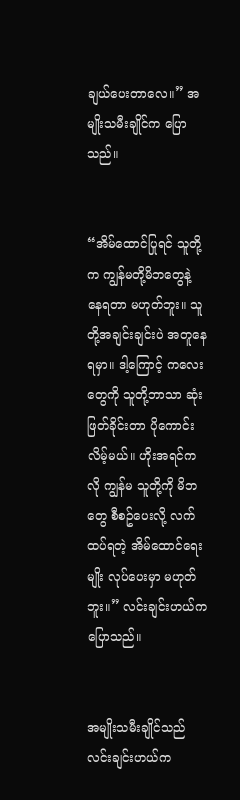ချယ်ပေးတာလေ။” အမျိုးသမီးချိုင်က ပြောသည်။


“အိမ်ထောင်ပြုရင် သူတို့က ကျွန်မတို့မိဘတွေနဲ့ နေရတာ မဟုတ်ဘူး။ သူတို့အချင်းချင်းပဲ အတူနေရမှာ။ ဒါ့ကြောင့် ကလေးတွေကို သူတို့ဘာသာ ဆုံးဖြတ်ခိုင်းတာ ပိုကောင်းလိမ့်မယ်။ ဟိုးအရင်ကလို ကျွန်မ သူတို့ကို မိဘတွေ စီစဥ်ပေးလို့ လက်ထပ်ရတဲ့ အိမ်ထောင်ရေးမျိုး လုပ်ပေးမှာ မဟုတ်ဘူး။” လင်းချင်းဟယ်က ပြောသည်။


အမျိုးသမီးချိုင်သည် လင်းချင်းဟယ်က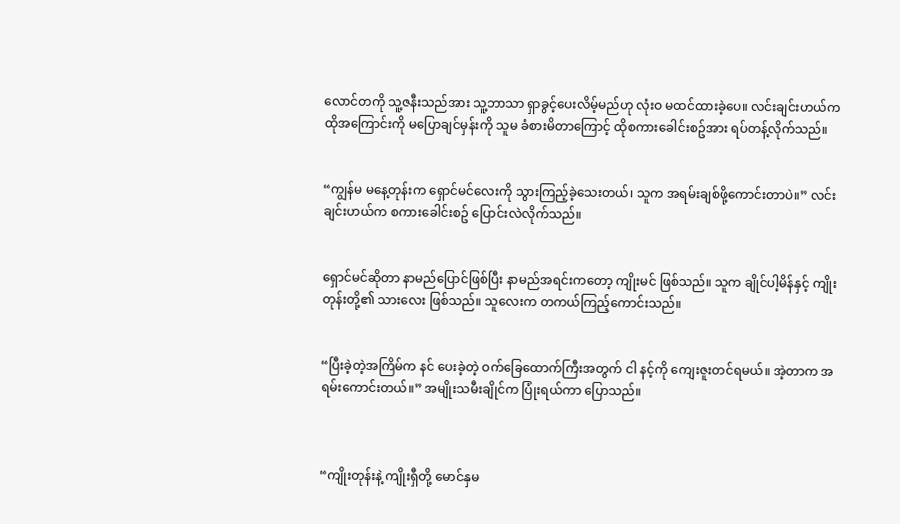လောင်တကို သူ့ဇနီးသည်အား သူ့ဘာသာ ရှာခွင့်ပေးလိမ့်မည်ဟု လုံးဝ မထင်ထားခဲ့ပေ။ လင်းချင်းဟယ်က ထိုအကြောင်းကို မပြောချင်မှန်းကို သူမ ခံစားမိတာကြောင့် ထိုစကားခေါင်းစဥ်အား ရပ်တန့်လိုက်သည်။


“ကျွန်မ မနေ့တုန်းက ‌ရှောင်မင်လေးကို သွားကြည့်ခဲ့သေးတယ်၊ သူက အရမ်းချစ်ဖို့ကောင်းတာပဲ။” လင်းချင်းဟယ်က စကားခေါင်းစဥ် ပြောင်းလဲလိုက်သည်။


ရှောင်မင်ဆိုတာ နာမည်ပြောင်ဖြစ်ပြီး နာမည်အရင်းကတော့ ကျိုးမင် ဖြစ်သည်။ သူက ချိုင်ပါ့မိန်နှင့် ကျိုးတုန်းတို့၏ သားလေး ဖြစ်သည်။ သူလေးက တကယ်ကြည့်ကောင်းသည်။


“ပြီးခဲ့တဲ့အကြိမ်က နင် ပေးခဲ့တဲ့ ဝက်ခြေထောက်ကြီးအတွက် ငါ နင့်ကို ကျေးဇူးတင်ရမယ်။ အဲ့တာက အရမ်းကောင်းတယ်။” အမျိုးသမီးချိုင်က ပြုံးရယ်ကာ ပြောသည်။



“ကျိုးတုန်းနဲ့ ကျိုးရှီတို့ မောင်နှမ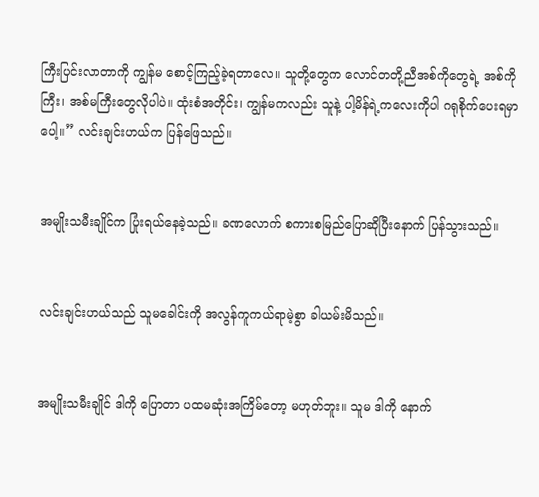ကြီးပြင်းလာတာကို ကျွန်မ စောင့်ကြည့်ခဲ့ရတာလေ။ သူတို့တွေက လောင်တတို့ညီအစ်ကိုတွေရဲ့ အစ်ကိုကြီး၊ အစ်မကြီးတွေလိုပါပဲ။ ထုံးစံအတိုင်း၊ ကျွန်မကလည်း သူနဲ့ ပါ့မိန်ရဲ့ကလေးကိုပါ ဂရုစိုက်ပေးရမှာပေါ့။” လင်းချင်းဟယ်က ပြန်ဖြေသည်။


အမျိုးသမီးချိုင်က ပြုံးရယ်နေခဲ့သည်။ ခဏလောက် စကားစမြည်ပြောဆိုပြီးနောက် ပြန်သွားသည်။


လင်းချင်းဟယ်သည် သူမခေါင်းကို အလွန်ကူကယ်ရာမဲ့စွာ ခါယမ်းမိသည်။


အမျိုးသမီးချိုင် ဒါကို ပြောတာ ပထမဆုံးအကြိမ်တော့ မဟုတ်ဘူး။ သူမ ဒါကို နောက်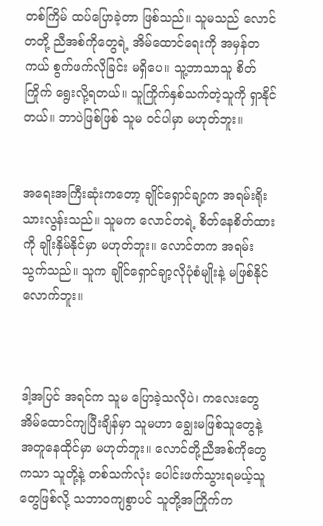တစ်ကြိမ် ထပ်ပြောခဲ့တာ ဖြစ်သည်။ သူမသည် လောင်တတို့ ညီအစ်ကိုတွေရဲ့ အိမ်ထောင်ရေးကို အမှန်တကယ် စွက်ဖက်လိုခြင်း မရှိပေ။ သူ့ဘာသာသူ စိတ်ကြိုက် ရွေးလို့ရတယ်။ သူကြိုက်နှစ်သက်တဲ့သူကို ရှာနိုင်တယ်။ ဘာပဲဖြစ်ဖြစ် သူမ ဝင်ပါမှာ မဟုတ်ဘူး။


အရေးအကြီးဆုံးကတော့ ချိုင်ရှောင်ချာ့က အရမ်းရိုးသားလွန်းသည်။ သူမက လောင်တရဲ့ စိတ်နေစိတ်ထားကို ချိုးနှိမ်နိုင်မှာ မဟုတ်ဘူး။ လောင်တက အရမ်းသွက်သည်။ သူက ချိုင်ရှောင်ချာ့လိုပုံစံမျိုးနဲ့ မဖြစ်နိုင်လောက်ဘူး။



ဒါ့အပြင် အရင်က သူမ ပြောခဲ့သလိုပဲ၊ ကလေးတွေ အိမ်ထောင်ကျပြီးချိန်မှာ သူမဟာ ချွေးမဖြစ်သူတွေနဲ့ အတူနေထိုင်မှာ မဟုတ်ဘူး။ လောင်တို့ညီအစ်ကိုတွေကသာ သူတို့နဲ့ တစ်သက်လုံး ပေါင်းဖက်သွားရမယ့်သူတွေဖြစ်လို့ သဘာဝကျစွာပင် သူတို့အကြိုက်က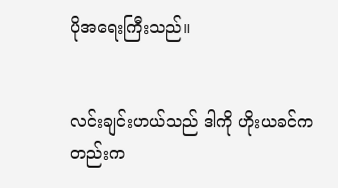ပိုအရေးကြီးသည်။


လင်းချင်းဟယ်သည် ဒါကို ဟိုးယခင်ကတည်းက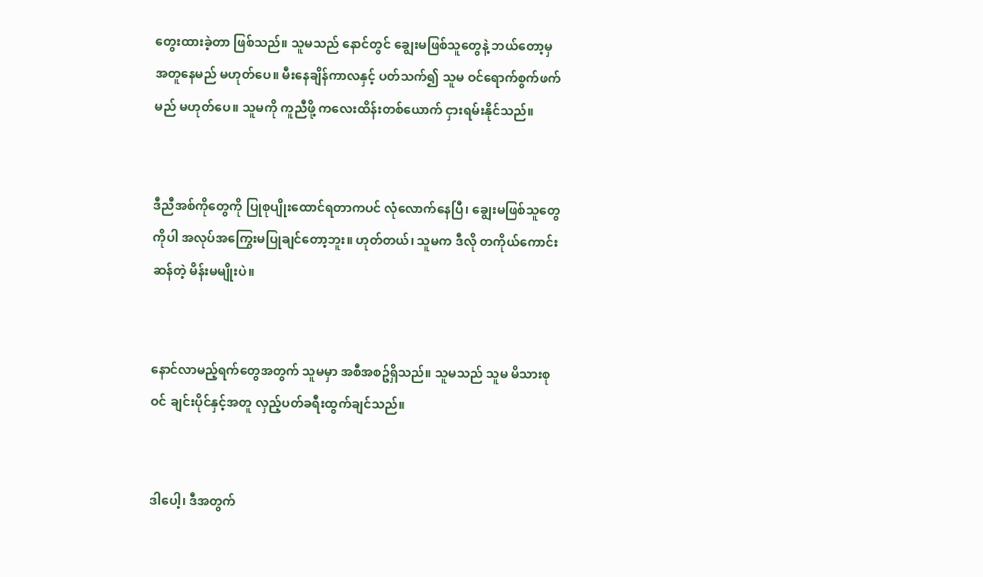တွေးထားခဲ့တာ ဖြစ်သည်။ သူမသည် ‌နောင်တွင် ချွေးမဖြစ်သူတွေနဲ့ ဘယ်တော့မှ အတူနေမည် မဟုတ်ပေ။ မီးနေချိန်ကာလနှင့် ပတ်သက်၍ သူမ ဝင်ရောက်စွက်ဖက်မည် မဟုတ်ပေ။ သူမကို ကူညီဖို့ ကလေးထိန်းတစ်ယောက် ငှားရမ်းနိုင်သည်။


ဒီညီအစ်ကိုတွေကို ပြုစုပျိုးထောင်ရတာကပင် လုံ‌လောက်နေပြီ၊ ချွေးမဖြစ်သူတွေကိုပါ အလုပ်အကြွေးမပြုချင်တော့ဘူး။ ဟုတ်တယ်၊ သူမက ဒီလို တကိုယ်ကောင်းဆန်တဲ့ မိန်းမမျိုးပဲ။


နောင်လာမည့်ရက်တွေအတွက် သူမမှာ အစီအစဥ်ရှိသည်။ သူမသည် သူမ မိသားစုဝင် ချင်းပိုင်နှင့်အတူ လှည့်ပတ်ခရီးထွက်ချင်သည်။


ဒါပေါ့၊ ဒီအတွက်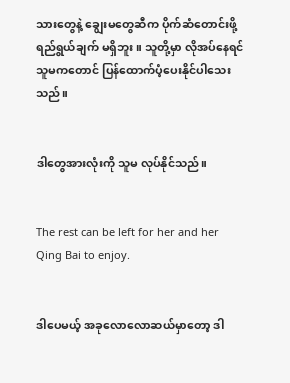သားတွေနဲ့ ချွေးမတွေဆီက ပိုက်ဆံတောင်းဖို့ ရည်ရွယ်ချက် မရှိဘူး။ သူတို့မှာ လိုအပ်နေရင် သူမကတောင် ပြန်ထောက်ပံ့ပေးနိုင်ပါသေးသည်။


ဒါတွေအားလုံးကို သူမ လုပ်နိုင်သည်။


The rest can be left for her and her Qing Bai to enjoy.


ဒါပေမယ့် အခုလောလောဆယ်မှာတော့ ဒါ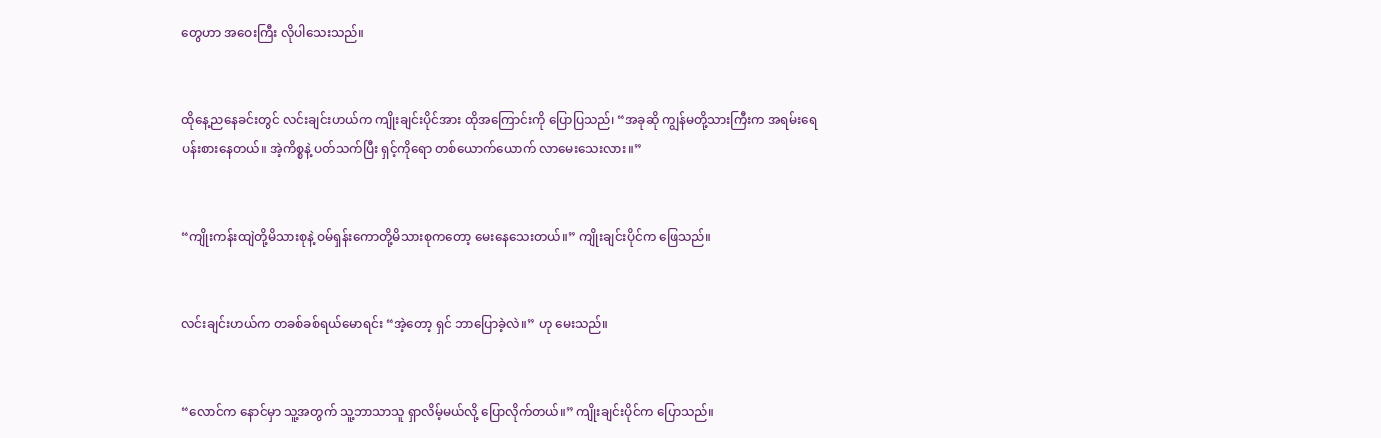တွေဟာ အဝေးကြီး လိုပါသေးသည်။


ထိုနေ့ညနေခင်းတွင် လင်းချင်းဟယ်က ကျိုးချင်းပိုင်အား ထိုအကြောင်းကို ပြောပြသည်၊ “အခုဆို ကျွန်မတို့သားကြီးက အရမ်းရေပန်းစားနေတယ်။ အဲ့ကိစ္စနဲ့ ပတ်သက်ပြီး ရှင့်ကိုရော တစ်ယောက်ယောက် လာမေးသေးလား။”


“ကျိုးကန်းထျဲတို့မိသားစုနဲ့ ဝမ်ရှန်းကောတို့မိသားစုကတော့ မေးနေသေးတယ်။” ကျိုးချင်းပိုင်က ဖြေသည်။


လင်းချင်းဟယ်က တခစ်ခစ်ရယ်မောရင်း “အဲ့တော့ ရှင် ဘာပြောခဲ့လဲ။” ဟု မေးသည်။


“လောင်က နောင်မှာ သူ့အတွက် သူ့ဘာသာသူ ရှာလိမ့်မယ်လို့ ပြောလိုက်တယ်။” ကျိုးချင်းပိုင်က ပြောသည်။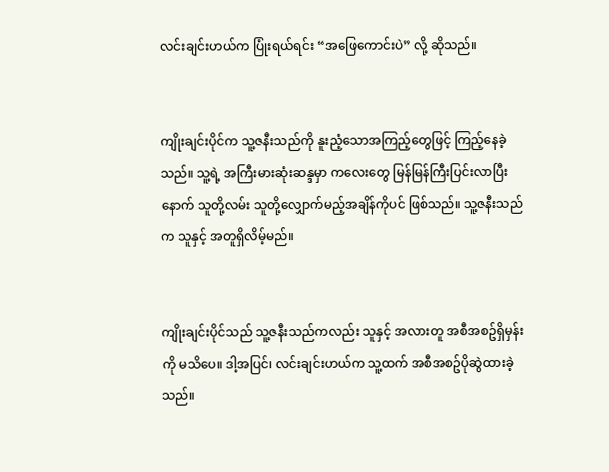လင်းချင်းဟယ်က ပြုံးရယ်ရင်း “အဖြေကောင်းပဲ” လို့ ဆိုသည်။


ကျိုးချင်းပိုင်က သူ့ဇနီးသည်ကို နူးညံ့သောအကြည့်တွေဖြင့် ကြည့်နေခဲ့သည်။ သူ့ရဲ့ အကြီးမားဆုံးဆန္ဒမှာ ကလေးတွေ မြန်မြန်ကြီးပြင်းလာပြီးနောက် သူတို့လမ်း သူတို့လျှောက်မည့်အချိန်ကိုပင် ဖြစ်သည်။ သူ့ဇနီးသည်က သူနှင့် အတူရှိလိမ့်မည်။


ကျိုးချင်းပိုင်သည် သူ့ဇနီးသည်ကလည်း သူနှင့် အလားတူ အစီအစဥ်ရှိမှန်းကို မသိပေ။ ဒါ့အပြင်၊ လင်းချင်းဟယ်က သူ့ထက် အစီအစဥ်ပိုဆွဲထားခဲ့သည်။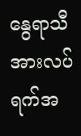နွေရာသီအားလပ်ရက်အ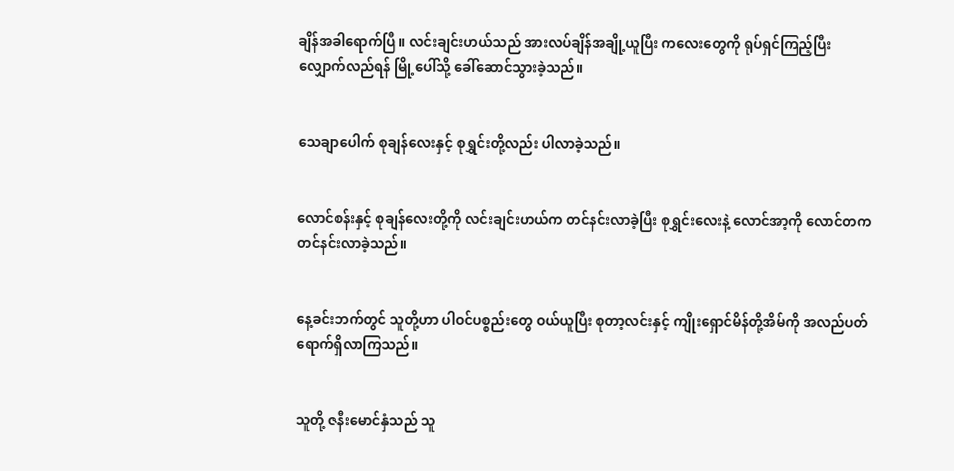ချိန်အခါရောက်ပြီ။ လင်းချင်းဟယ်သည် အားလပ်ချိန်အချို့ယူပြီး ကလေးတွေကို ရုပ်ရှင်ကြည့်ပြီး လျှောက်လည်ရန် မြို့ပေါ်သို့‌ ခေါ်ဆောင်သွားခဲ့သည်။


သေချာပေါက် စုချန်လေးနှင့် စုရွှင်းတို့လည်း ပါလာခဲ့သည်။


လောင်စန်းနှင့် စုချန်လေးတို့ကို လင်းချင်းဟယ်က တင်နင်းလာခဲ့ပြီး စုရွှင်းလေးနဲ့ လောင်အာ့ကို လောင်တက တင်နင်းလာခဲ့သည်။


နေ့ခင်းဘက်တွင် သူတို့ဟာ ပါဝင်ပစ္စည်းတွေ ဝယ်ယူပြီး စုတာ့လင်းနှင့် ကျိုးရှောင်မိန်တို့အိမ်ကို အလည်ပတ်ရောက်ရှိလာကြသည်။


သူတို့ ဇနီးမောင်နှံသည် သူ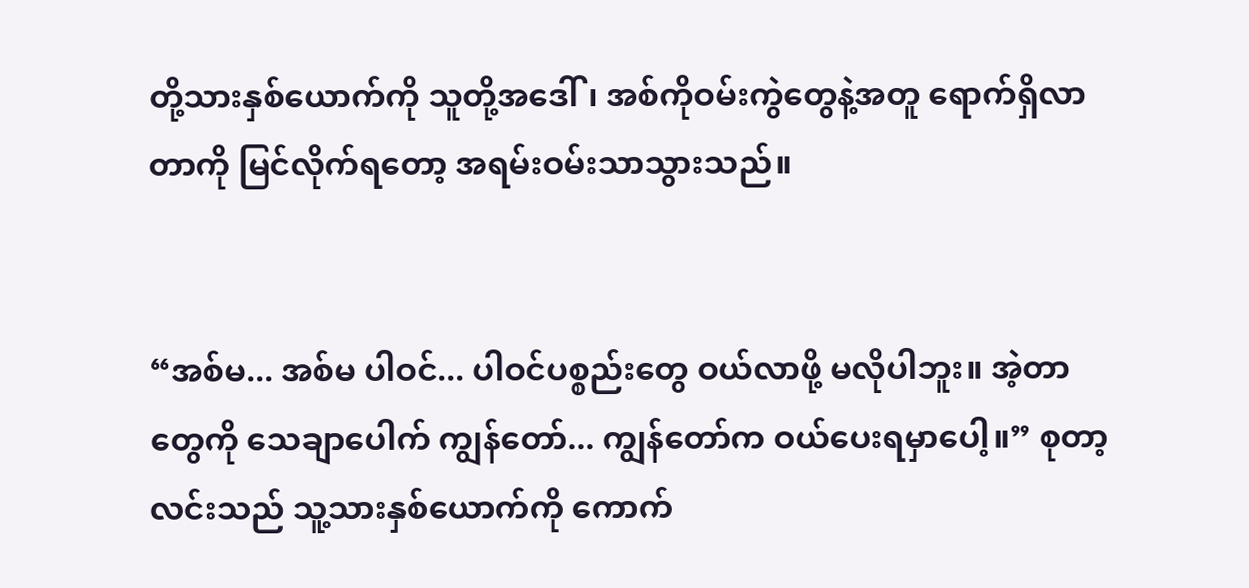တို့သားနှစ်ယောက်ကို သူတို့အဒေါ်၊ အစ်ကိုဝမ်းကွဲတွေနဲ့အတူ ရောက်ရှိလာတာကို မြင်လိုက်ရတော့ အရမ်းဝမ်းသာသွားသည်။


“အစ်မ... အစ်မ ပါဝင်... ပါဝင်ပစ္စည်းတွေ ဝယ်လာဖို့ မလိုပါဘူး။ အဲ့တာတွေကို သေချာပေါက် ကျွန်တော်... ကျွန်တော်က ဝယ်ပေးရမှာပေါ့။” စုတာ့လင်းသည် သူ့သားနှစ်ယောက်ကို ကောက်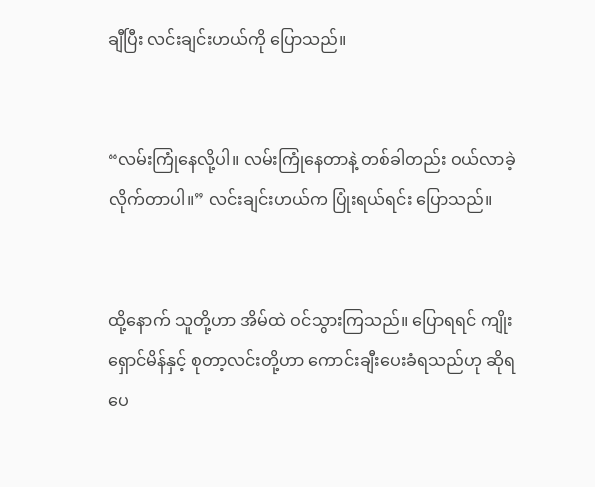ချီပြီး လင်းချင်းဟယ်ကို ပြောသည်။


“လမ်းကြုံနေလို့ပါ။ လမ်းကြုံနေတာနဲ့ တစ်ခါတည်း ဝယ်လာခဲ့လိုက်တာပါ။” လင်းချင်းဟယ်က ပြုံးရယ်ရင်း ပြောသည်။


ထို့နောက် သူတို့ဟာ အိမ်ထဲ ဝင်သွားကြသည်။ ပြောရရင် ကျိုးရှောင်မိန်နှင့် စုတာ့လင်းတို့ဟာ ကောင်းချီးပေးခံရသည်ဟု ဆိုရပေ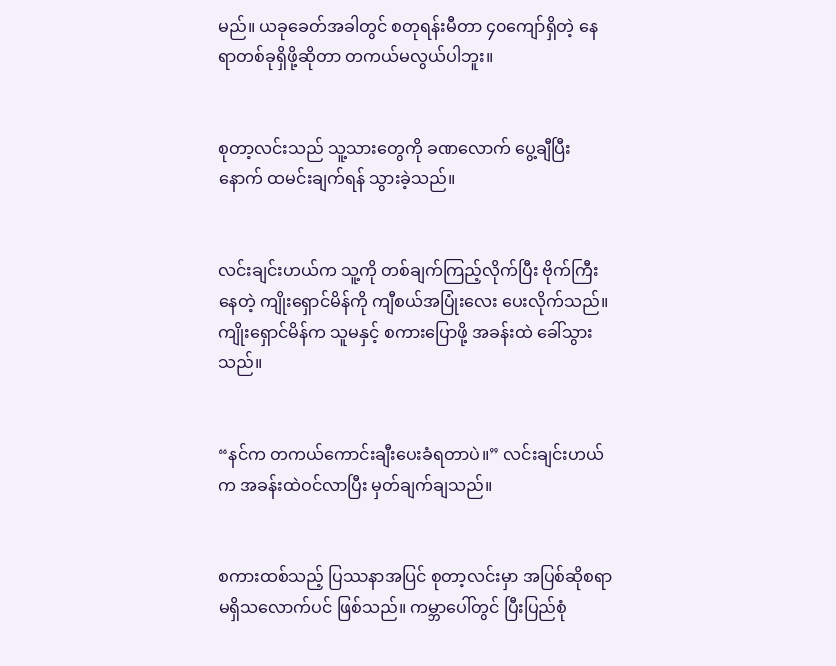မည်။ ယခုခေတ်အခါတွင် စတုရန်းမီတာ ၄၀ကျော်ရှိတဲ့ နေရာတစ်ခုရှိဖို့ဆိုတာ တကယ်မလွယ်ပါဘူး။


စုတာ့လင်းသည် သူ့သားတွေကို ခဏလောက် ပွေ့ချီပြီးနောက် ထမင်းချက်ရန် သွားခဲ့သည်။


လင်းချင်းဟယ်က သူ့ကို တစ်ချက်ကြည့်လိုက်ပြီး ဗိုက်ကြီးနေတဲ့ ကျိုး‌ရှောင်မိန်ကို ကျီစယ်အပြုံးလေး ပေးလိုက်သည်။ ကျိုးရှောင်မိန်က သူမနှင့် စကားပြောဖို့ အခန်းထဲ ခေါ်သွားသည်။


“နင်က တကယ်ကောင်းချီးပေးခံရတာပဲ။” လင်းချင်းဟယ်က အခန်းထဲဝင်လာပြီး မှတ်ချက်ချသည်။


စကားထစ်သည့် ပြဿနာအပြင် စုတာ့လင်းမှာ အပြစ်ဆိုစရာ မရှိသလောက်ပင် ဖြစ်သည်။ ကမ္ဘာပေါ်တွင် ပြီးပြည်စုံ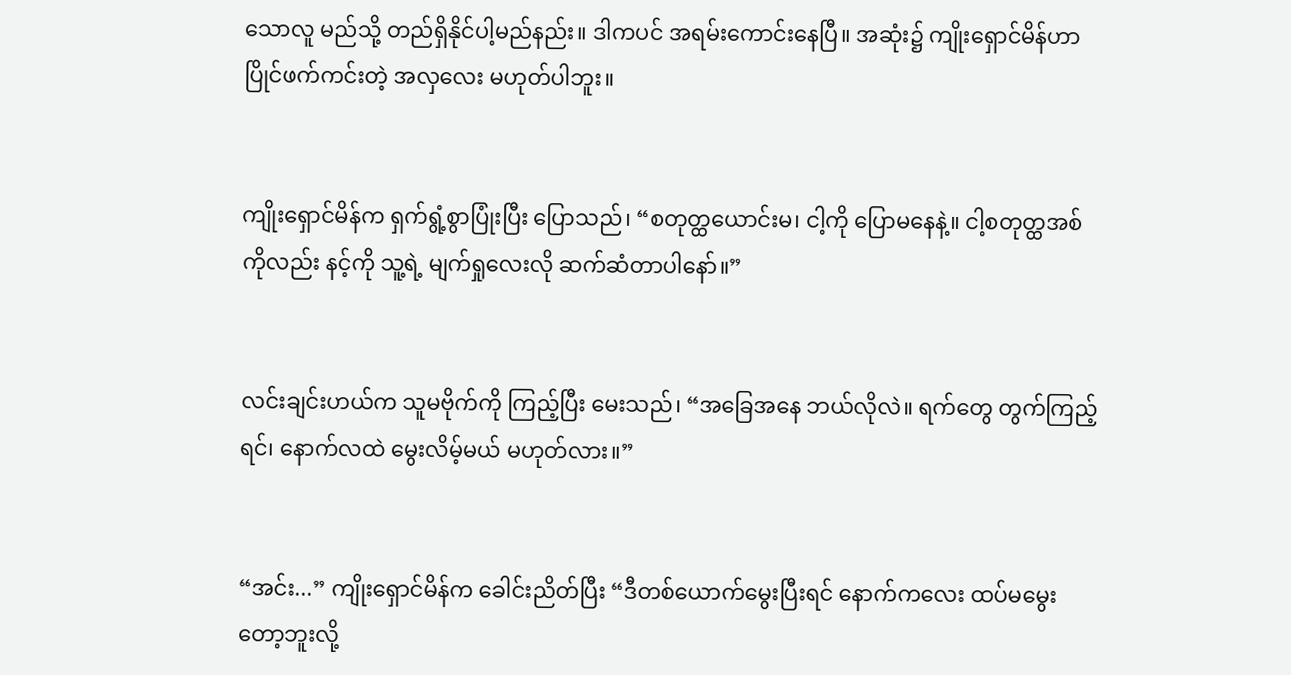သောလူ မည်သို့ တည်ရှိနိုင်ပါ့မည်နည်း။ ဒါကပင် အရမ်းကောင်းနေပြီ။ အဆုံး၌ ကျိုးရှောင်မိန်ဟာ ပြိုင်ဖက်ကင်းတဲ့ အလှလေး မဟုတ်ပါဘူး။


ကျိုးရှောင်မိန်က ရှက်ရွံ့စွာပြုံးပြီး ပြောသည်၊ “စတုတ္ထယောင်းမ၊ ငါ့ကို ပြောမနေနဲ့။ ငါ့စတုတ္ထအစ်ကိုလည်း နင့်ကို သူ့ရဲ့ မျက်ရှုလေးလို ဆက်ဆံတာပါနော်။”


လင်းချင်းဟယ်က သူမဗိုက်ကို ကြည့်ပြီး မေးသည်၊ “အခြေအနေ ဘယ်လိုလဲ။ ရက်တွေ တွက်ကြည့်ရင်၊ နောက်လထဲ မွေးလိမ့်မယ် မဟုတ်လား။”


“အင်း...” ကျိုးရှောင်မိန်က ခေါင်းညိတ်ပြီး “ဒီတစ်ယောက်မွေးပြီးရင် နောက်ကလေး ထပ်မမွေးတော့ဘူးလို့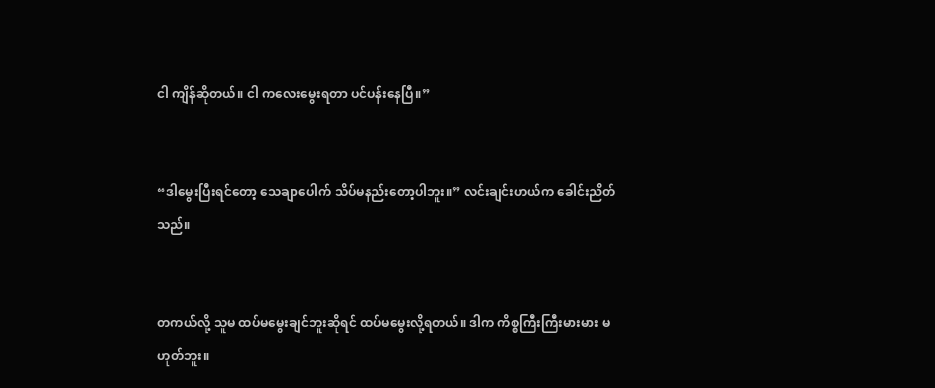ငါ ကျိန်ဆိုတယ်။ ငါ ကလေးမွေးရတာ ပင်ပန်းနေပြီ။”


“ဒါမွေးပြီးရင်တော့ သေချာပေါက် သိပ်မနည်းတော့ပါဘူး။” လင်းချင်းဟယ်က ‌ခေါင်းညိတ်သည်။


တကယ်လို့ သူမ ထပ်မမွေးချင်ဘူးဆိုရင် ထပ်မမွေးလို့ရတယ်။ ဒါက ကိစ္စကြီးကြီးမားမား မဟုတ်ဘူး။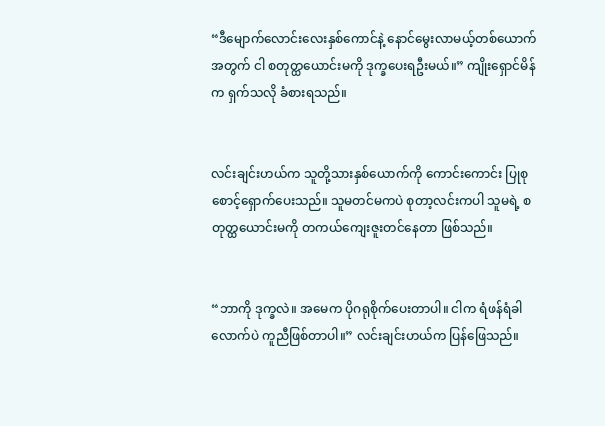“ဒီမျောက်လောင်း‌လေးနှစ်ကောင်နဲ့ နောင်မွေးလာမယ့်တစ်ယောက်အတွက် ငါ စတုတ္ထယောင်းမကို ဒုက္ခပေးရဦးမယ်။” ကျိုးရှောင်မိန်က ရှက်သလို ခံစားရသည်။


လင်းချင်းဟယ်က သူတို့သားနှစ်ယောက်ကို ကောင်းကောင်း ပြုစုစောင့်ရှောက်ပေးသည်။ သူမတင်မကပဲ စုတာ့လင်းကပါ သူမရဲ့ စတုတ္ထယောင်းမကို တကယ်ကျေးဇူးတင်နေတာ ဖြစ်သည်။


“ဘာကို ဒုက္ခလဲ။ အမေက ပိုဂရုစိုက်ပေးတာပါ။ ငါက ရံဖန်ရံခါလောက်ပဲ ကူညီဖြစ်တာပါ။” လင်းချင်းဟယ်က ပြန်ဖြေသည်။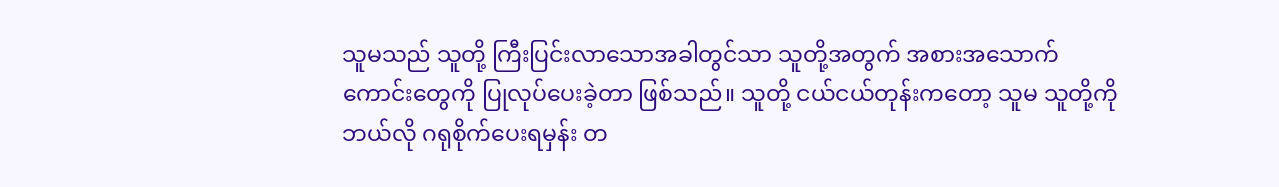သူမသည် သူတို့ ကြီးပြင်းလာသောအခါတွင်သာ သူတို့အတွက် အစားအသောက်ကောင်းတွေကို ပြုလုပ်ပေးခဲ့တာ ဖြစ်သည်။ သူတို့ ငယ်ငယ်တုန်းကတော့ သူမ သူတို့ကို ဘယ်လို ဂရုစိုက်ပေးရမှန်း တ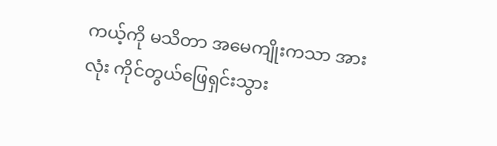ကယ့်ကို မသိတာ အမေကျိုးကသာ အားလုံး ကိုင်တွယ်ဖြေရှင်းသွား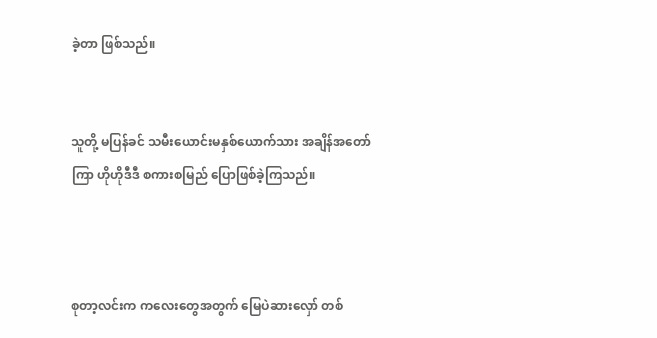ခဲ့တာ ဖြစ်သည်။


သူတို့ မပြန်ခင် သမီးယောင်းမနှစ်ယောက်သား အချိန်အတော်ကြာ ဟိုဟိုဒီဒီ စကားစမြည် ပြောဖြစ်ခဲ့ကြသည်။



စုတာ့လင်းက ကလေးတွေအတွက် မြေပဲဆားလှော် တစ်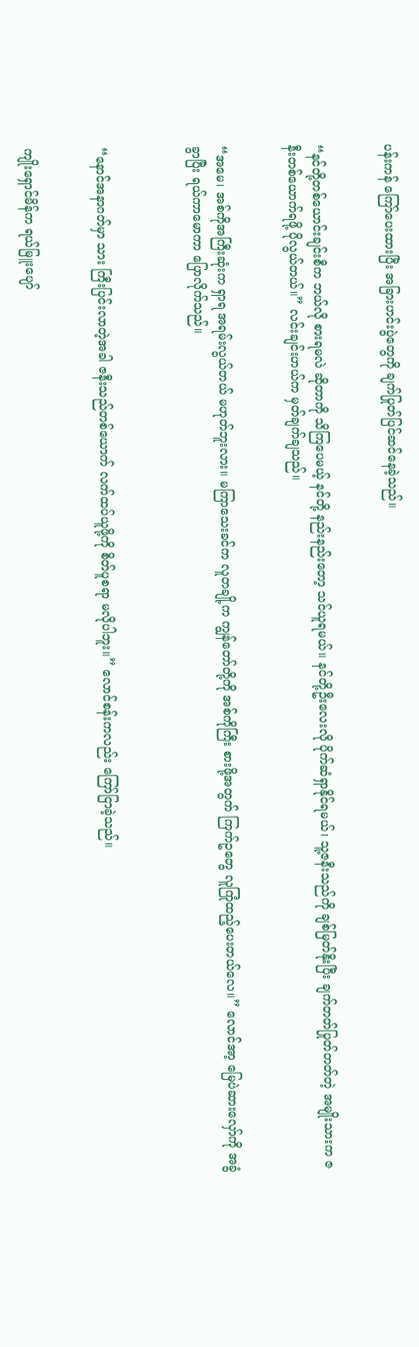ပန်းကန် ကြော်ပေးထားပြီး အခြားဟင်းပွဲတွေကို ချက်ပြုတ်ပြင်ဆင်နေခဲ့သည်။


“နင်တို့တစ်ယောင်းချင်းစီက ဘယ်လို စားရမလဲ ဆိုတာကို သိကြပေမယ့် နင်တို့ နည်းနည်းတော့ သင်ယူရမယ်။ နင်တို့ဦးလေးလို ပိုက်ဆံရှာနိုင်ရမယ်၊ သူ့ဇနီးသည်ကို ချစ်မြတ်နိုးပြီး ချက်တတ်ပြုတ်တတ်တဲ့ အမျိုးသားက ဇနီးတစ်ယောက်ရဖို့ ပိုလွယ်တယ်။” လင်းချင်းဟယ်က မှတ်ချက်ချသည်။


“အမေ၊ အစ်ကိုအကြီးဆုံးက ရှာရ အရမ်းလွယ်တယ် မဟုတ်ဘူးလား။ မကြာသေးခင်က လူတချို့က ကျွန်တော်တို့ကို အစ်ကိုကြီး စားဖို့အတွက် ကြက်ဥတွေ လူကြုံထည့်ပေးတယ်လေ။” လောင်အာ့ မြေပဲဆားလှော်ကို အခွံခွာပြီး ရယ်ကာမောကာ ပြောလိုက်သည်။



“နောင်အနာဂတ်မှာ သား ကြီးပြင်းလာတဲ့အခါ ဇနီးသည်တစ်ယောက် လက်ထပ်ယူဖို့ကို စိတ်ပူစရာ မလိုပါဘူး။” လောင်စန်းကလည်း ကြော်ငြာခဲ့သည်။


ကျိုးရှောင်မိန်က ရယ်မြူးပျော်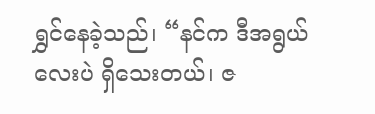ရွှင်နေခဲ့သည်၊ “နင်က ဒီအရွယ်လေးပဲ ရှိသေးတယ်၊ ဇ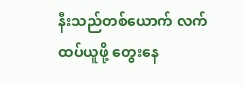နီးသည်တစ်ယောက် လက်ထပ်ယူဖို့ တွေးနေ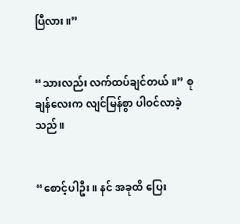ပြီလား။”


“သားလည်း လက်ထပ်ချင်တယ်။” စုချန်လေးက လျင်မြန်စွာ ပါဝင်လာခဲ့သည်။


“စောင့်ပါဦး။ နင် အခုထိ ပြေး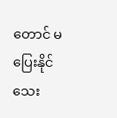တောင် မပြေးနိုင်သေး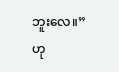ဘူးလေ။” ဟု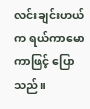လင်းချင်းဟယ်က ရယ်ကာမောကာဖြင့် ပြောသည်။